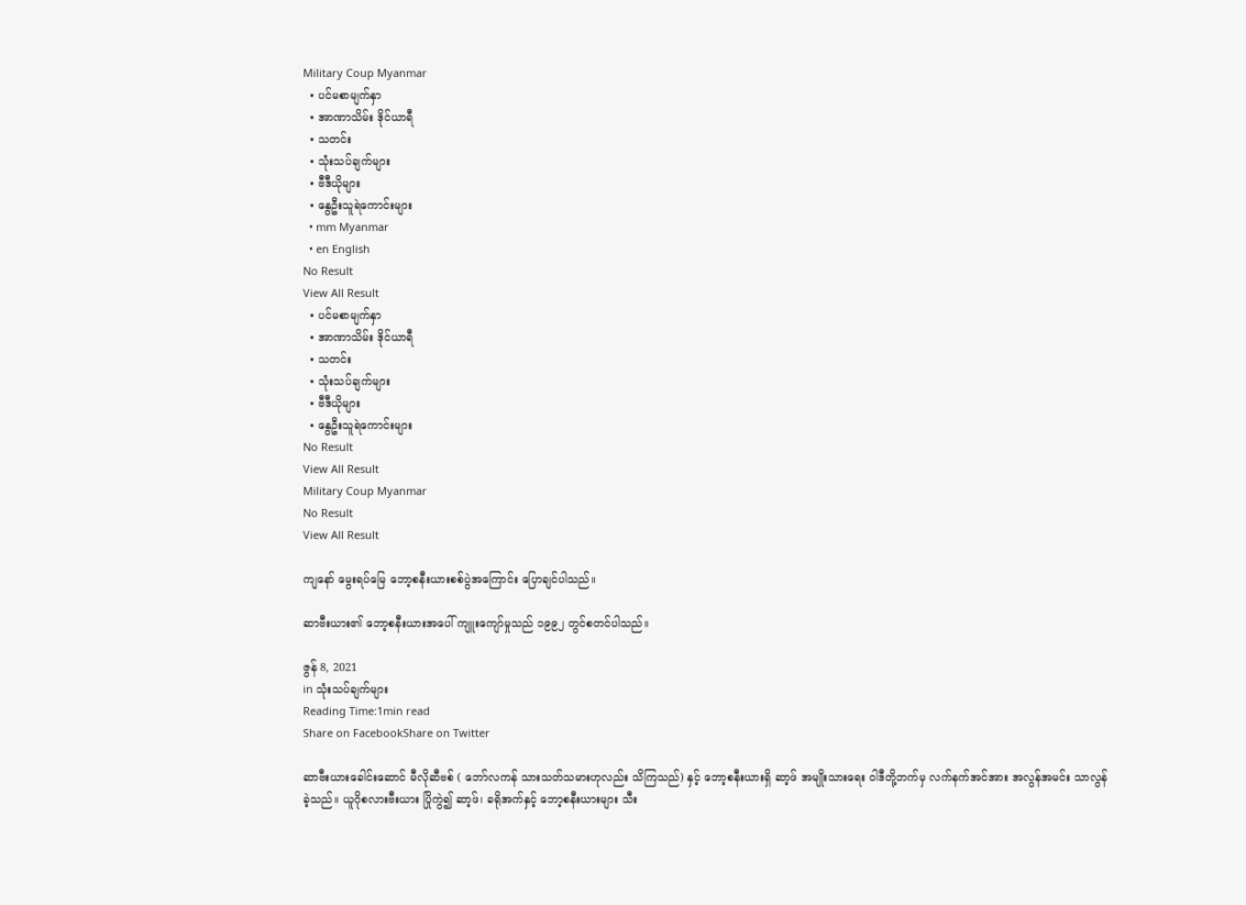Military Coup Myanmar
  • ပင်မစာမျက်နှာ
  • အာဏာသိမ်း ဒိုင်ယာရီ
  • သတင်း
  • သုံးသပ်ချက်များ
  • ဗီဒီယိုများ
  • နွေဦးသူရဲကောင်းများ
  • mm Myanmar
  • en English
No Result
View All Result
  • ပင်မစာမျက်နှာ
  • အာဏာသိမ်း ဒိုင်ယာရီ
  • သတင်း
  • သုံးသပ်ချက်များ
  • ဗီဒီယိုများ
  • နွေဦးသူရဲကောင်းများ
No Result
View All Result
Military Coup Myanmar
No Result
View All Result

ကျနော် မွေးရပ်မြေ ဘော့စနီးယားစစ်ပွဲအကြောင်း ပြောချင်ပါသည်။

ဆာဗီးယား၏ ဘော့စနီးယားအပေါ် ကျူးကျော်မှုသည် ၁၉၉၂ တွင်စတင်ပါသည်။

ဇွန် 8, 2021
in သုံးသပ်ချက်များ
Reading Time:1min read
Share on FacebookShare on Twitter

ဆာဗီးယားခေါင်းဆောင် မီလိုဆီဗစ် ( ဘော်လကန် သားသတ်သမားဟုလည်း သိကြသည်) နှင့် ဘော့စနီးယားရှိ ဆာ့ဖ် အမျိုးသားရေး ဝါဒီတို့ဘက်မှ လက်နက်အင်အား အလွန်အမင်း သာလွန်ခဲ့သည်။ ယူဂိုစလားဗီးယား ပြိုကွဲ၍ ဆာ့ဖ်၊ ခရိုအက်နှင့် ဘော့စနီးယားများ သီး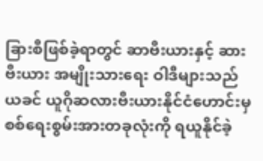ခြားစီဖြစ်ခဲ့ရာတွင် ဆာဗီးယားနှင့် ဆားဗီးယား အမျိုးသားရေး ဝါဒီများသည် ယခင် ယူဂိုဆလားဗီးယားနိုင်ငံဟောင်းမှ စစ်ရေးစွမ်းအားတခုလုံးကို ရယူနိုင်ခဲ့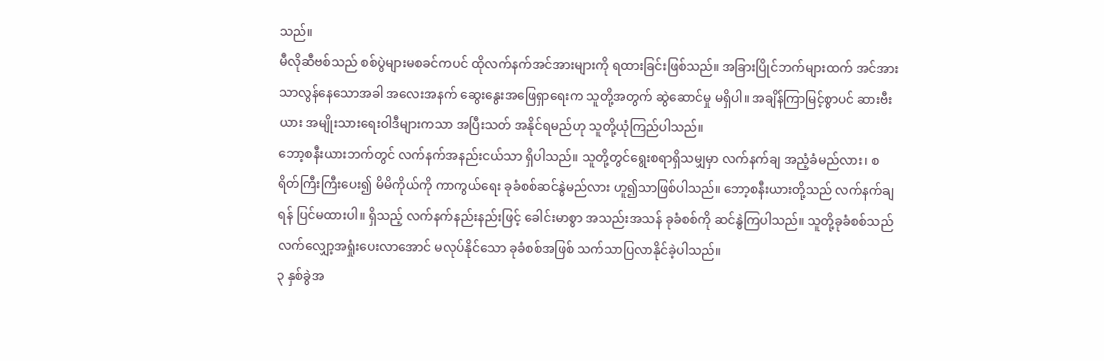သည်။
မီလိုဆီဗစ်သည် စစ်ပွဲများမစခင်ကပင် ထိုလက်နက်အင်အားများကို ရထားခြင်းဖြစ်သည်။ အခြားပြိုင်ဘက်များထက် အင်အားသာလွန်နေသောအခါ အလေးအနက် ဆွေးနွေးအဖြေရှာရေးက သူတို့အတွက် ဆွဲဆောင်မှု မရှိပါ။ အချိန်ကြာမြင့်စွာပင် ဆားဗီးယား အမျိုးသားရေးဝါဒီများကသာ အပြီးသတ် အနိုင်ရမည်ဟု သူတို့ယုံကြည်ပါသည်။
ဘော့စနီးယားဘက်တွင် လက်နက်အနည်းငယ်သာ ရှိပါသည်။ သူတို့တွင်ရွေးစရာရှိသမျှမှာ လက်နက်ချ အညံ့ခံမည်လား၊ စရိတ်ကြီးကြီးပေး၍ မိမိကိုယ်ကို ကာကွယ်ရေး ခုခံစစ်ဆင်နွဲမည်လား ဟူ၍သာဖြစ်ပါသည်။ ဘော့စနီးယားတို့သည် လက်နက်ချရန် ပြင်မထားပါ။ ရှိသည့် လက်နက်နည်းနည်းဖြင့် ခေါင်းမာစွာ အသည်းအသန် ခုခံစစ်ကို ဆင်နွဲကြပါသည်။ သူတို့ခုခံစစ်သည် လက်လျှော့အရှုံးပေးလာအောင် မလုပ်နိုင်သော ခုခံစစ်အဖြစ် သက်သာပြလာနိုင်ခဲ့ပါသည်။
၃ နှစ်ခွဲအ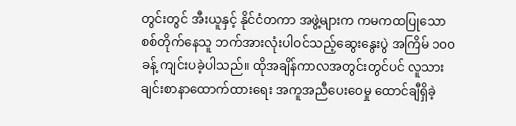တွင်းတွင် အီးယူနှင့် နိုင်ငံတကာ အဖွဲ့များက ကမကထပြုသော စစ်တိုက်နေသူ ဘက်အားလုံးပါဝင်သည့်ဆွေးနွေးပွဲ အကြိမ် ၁၀၀ ခန့် ကျင်းပခဲ့ပါသည်။ ထိုအချိန်ကာလအတွင်းတွင်ပင် လူသားချင်းစာနာထောက်ထားရေး အကူအညီပေးဝေမှု ထောင်ချီရှိခဲ့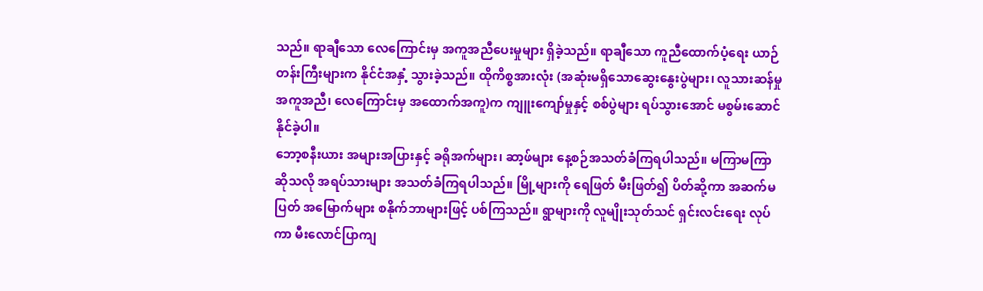သည်။ ရာချီသော လေကြောင်းမှ အကူအညီပေးမှုများ ရှိခဲ့သည်။ ရာချီသော ကူညီထောက်ပံ့ရေး ယာဉ်တန်းကြီးများက နိုင်ငံအနှံ့ သွားခဲ့သည်။ ထိုကိစ္စအားလုံး (အဆုံးမရှိသောဆွေးနွေးပွဲများ၊ လူသားဆန်မှု အကူအညီ၊ လေကြောင်းမှ အထောက်အကူ)က ကျူးကျော်မှုနှင့် စစ်ပွဲများ ရပ်သွားအောင် မစွမ်းဆောင်နိုင်ခဲ့ပါ။
ဘော့စနီးယား အများအပြားနှင့် ခရိုအက်များ၊ ဆာ့ဖ်များ နေ့စဉ်အသတ်ခံကြရပါသည်။ မကြာမကြာဆိုသလို အရပ်သားများ အသတ်ခံကြရပါသည်။ မြို့များကို ရေဖြတ် မီးဖြတ်၍ ပိတ်ဆို့ကာ အဆက်မပြတ် အမြောက်များ စနိုက်ဘာများဖြင့် ပစ်ကြသည်။ ရွာများကို လူမျိုးသုတ်သင် ရှင်းလင်းရေး လုပ်ကာ မီးလောင်ပြာကျ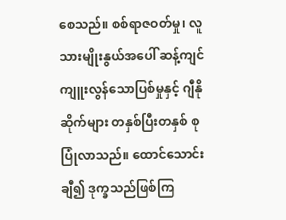စေသည်။ စစ်ရာဇဝတ်မှု၊ လူသားမျိုးနွယ်အပေါ် ဆန့်ကျင် ကျူးလွန်သောပြစ်မှုနှင့် ဂျီနိုဆိုက်များ တနှစ်ပြီးတနှစ် စုပြုံလာသည်။ ထောင်သောင်းချီ၍ ဒုက္ခသည်ဖြစ်ကြ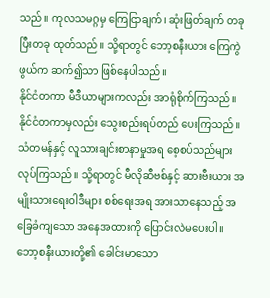သည်။ ကုလသမဂ္ဂမှ ကြေငြာချက်၊ ဆုံးဖြတ်ချက် တခုပြီးတခု ထုတ်သည်။ သို့ရာတွင် ဘော့စနီးယား ကြေကွဲဖွယ်က ဆက်၍သာ ဖြစ်နေပါသည်။
နိုင်ငံတကာ မီဒီယာများကလည်း အာရုံစိုက်ကြသည်။ နိုင်ငံတကာမှလည်း သွေးစည်းရပ်တည် ပေးကြသည်။ သံတမန်နှင့် လူသားချင်းစာနာမှုအရ စေ့စပ်သည်များ လုပ်ကြသည်။ သို့ရာတွင် မီလိုဆီဗစ်နှင့် ဆားဗီးယား အမျိုးသားရေးဝါဒီများ စစ်ရေးအရ အားသာနေသည့် အခြေခံကျသော အနေအထားကို ပြောင်းလဲမပေးပါ။
ဘော့စနီးယားတို့၏ ခေါင်းမာသော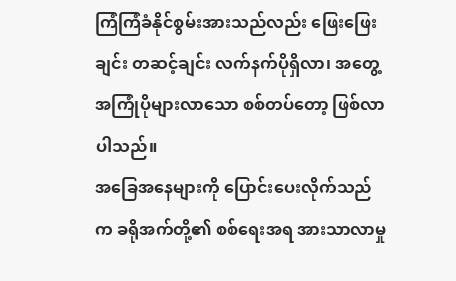ကြံကြံခံနိုင်စွမ်းအားသည်လည်း ဖြေးဖြေးချင်း တဆင့်ချင်း လက်နက်ပိုရှိလာ၊ အတွေ့အကြုံပိုများလာသော စစ်တပ်တော့ ဖြစ်လာပါသည်။
အခြေအနေများကို ပြောင်းပေးလိုက်သည်က ခရိုအက်တို့၏ စစ်ရေးအရ အားသာလာမှု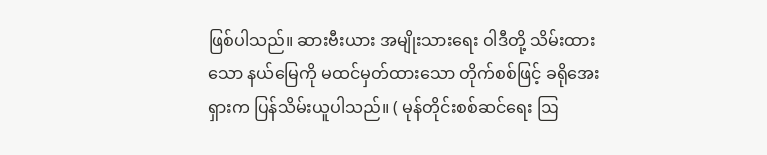ဖြစ်ပါသည်။ ဆားဗီးယား အမျိုးသားရေး ဝါဒီတို့ သိမ်းထားသော နယ်မြေကို မထင်မှတ်ထားသော တိုက်စစ်ဖြင့် ခရိုအေးရှားက ပြန်သိမ်းယူပါသည်။ ( မုန်တိုင်းစစ်ဆင်ရေး ဩ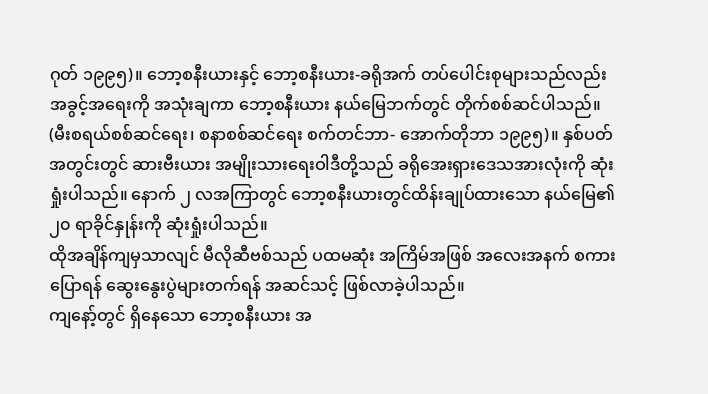ဂုတ် ၁၉၉၅)။ ဘော့စနီးယားနှင့် ဘော့စနီးယား-ခရိုအက် တပ်ပေါင်းစုများသည်လည်း အခွင့်အရေးကို အသုံးချကာ ဘော့စနီးယား နယ်မြေဘက်တွင် တိုက်စစ်ဆင်ပါသည်။ (မီးစရယ်စစ်ဆင်ရေး၊ စနာစစ်ဆင်ရေး စက်တင်ဘာ- အောက်တိုဘာ ၁၉၉၅)။ နှစ်ပတ်အတွင်းတွင် ဆားဗီးယား အမျိုးသားရေးဝါဒီတို့သည် ခရိုအေးရှားဒေသအားလုံးကို ဆုံးရှုံးပါသည်။ နောက် ၂ လအကြာတွင် ဘော့စနီးယားတွင်ထိန်းချုပ်ထားသော နယ်မြေ၏ ၂၀ ရာခိုင်နှုန်းကို ဆုံးရှုံးပါသည်။
ထိုအချိန်ကျမှသာလျင် မီလိုဆီဗစ်သည် ပထမဆုံး အကြိမ်အဖြစ် အလေးအနက် စကားပြောရန် ဆွေးနွေးပွဲများတက်ရန် အဆင်သင့် ဖြစ်လာခဲ့ပါသည်။
ကျနော့်တွင် ရှိနေသော ဘော့စနီးယား အ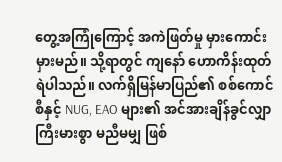တွေ့အကြုံကြောင့် အကဲဖြတ်မှု မှားကောင်းမှားမည်။ သို့ရာတွင် ကျနော် ဟောကိန်းထုတ်ရဲပါသည်။ လက်ရှိမြန်မာပြည်၏ စစ်ကောင်စီနှင့် NUG, EAO များ၏ အင်အားချိန်ခွင်လျှာ ကြီးမားစွာ မညီမမျှ ဖြစ်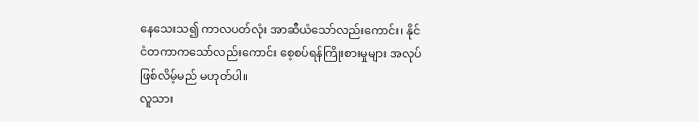နေသေးသ၍ ကာလပတ်လုံး အာဆီယံသော်လည်းကောင်း၊ နိုင်ငံတကာကသော်လည်းကောင်း စေ့စပ်ရန်ကြိုးစားမှုများ အလုပ်ဖြစ်လိမ့်မည် မဟုတ်ပါ။
လူသား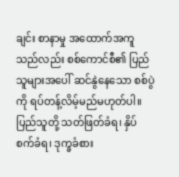ချင်း စာနာမှု အထောက်အကူသည်လည်း စစ်ကောင်စီ၏ ပြည်သူများအပေါ် ဆင်နွဲနေသော စစ်ပွဲကို ရပ်တန့်လိမ့်မည်မဟုတ်ပါ။ ပြည်သူတို့ သတ်ဖြတ်ခံရ၊ နှိပ်စက်ခံရ၊ ဒုက္ခခံစား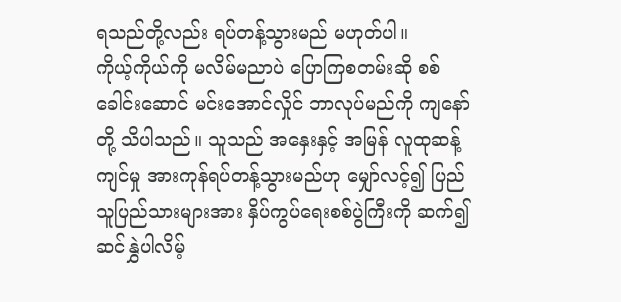ရသည်တို့လည်း ရပ်တန့်သွားမည် မဟုတ်ပါ။
ကိုယ့်ကိုယ်ကို မလိမ်မညာပဲ ပြောကြစတမ်းဆို စစ်ခေါင်းဆောင် မင်းအောင်လှိုင် ဘာလုပ်မည်ကို ကျနော်တို့ သိပါသည်။ သူသည် အနှေးနှင့် အမြန် လူထုဆန့်ကျင်မှု အားကုန်ရပ်တန့်သွားမည်ဟု မျှော်လင့်၍ ပြည်သူပြည်သားများအား နှိပ်ကွပ်ရေးစစ်ပွဲကြီးကို ဆက်၍ ဆင်နွှဲပါလိမ့်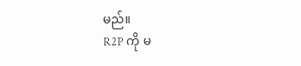မည်။
R2P ကို မ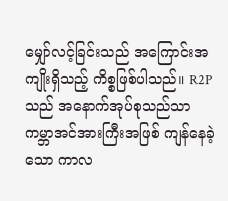မျှော်လင့်ခြင်းသည် အကြောင်းအကျိုးရှိသည့် ကိစ္စဖြစ်ပါသည်။ R2P သည် အနောက်အုပ်စုသည်သာ ကမ္ဘာအင်အားကြီးအဖြစ် ကျန်နေခဲ့သော ကာလ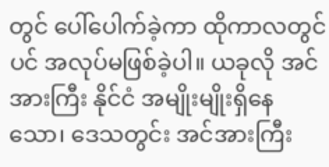တွင် ပေါ်ပေါက်ခဲ့ကာ ထိုကာလတွင်ပင် အလုပ်မဖြစ်ခဲ့ပါ။ ယခုလို အင်အားကြီး နိုင်ငံ အမျိုးမျိုးရှိနေသော၊ ဒေသတွင်း အင်အားကြီး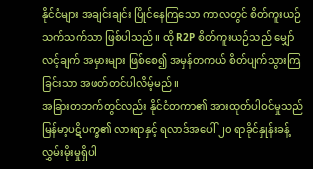နိုင်ငံများ အချင်းချင်း ပြိုင်နေကြသော ကာလတွင် စိတ်ကူးယဉ်သက်သက်သာ ဖြစ်ပါသည်။ ထို R2P စိတ်ကူးယဉ်သည် မျှော်လင့်ချက် အမှားများ ဖြစ်စေ၍ အမှန်တကယ် စိတ်ပျက်သွားကြခြင်းသာ အဖတ်တင်ပါလိမ့်မည်။
အခြားတဘက်တွင်လည်း နိုင်ငံတကာ၏ အားထုတ်ပါဝင်မှုသည် မြန်မာ့ပဋိပက္ခ၏ လားရာနှင့် ရလာဒ်အပေါ် ၂၀ ရာခိုင်နှုန်းခန့် လွှမ်းမိုးမှုရှိပါ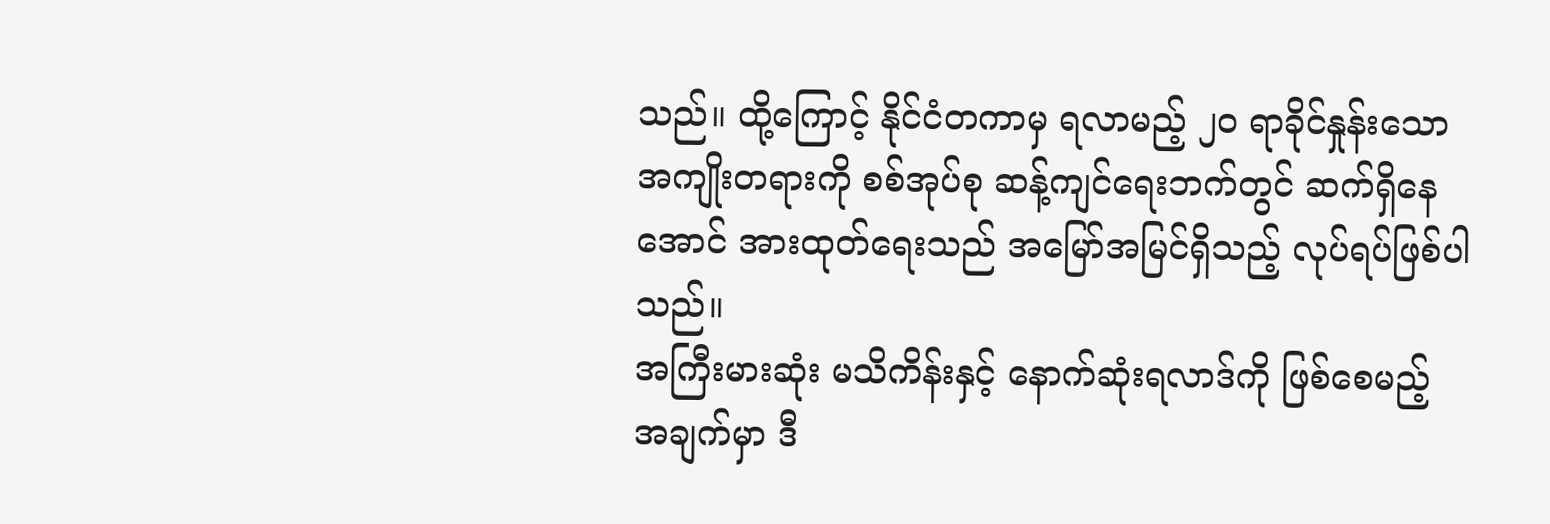သည်။ ထို့ကြောင့် နိုင်ငံတကာမှ ရလာမည့် ၂၀ ရာခိုင်နှုန်းသော အကျိုးတရားကို စစ်အုပ်စု ဆန့်ကျင်ရေးဘက်တွင် ဆက်ရှိနေအောင် အားထုတ်ရေးသည် အမြော်အမြင်ရှိသည့် လုပ်ရပ်ဖြစ်ပါသည်။
အကြီးမားဆုံး မသိကိန်းနှင့် နောက်ဆုံးရလာဒ်ကို ဖြစ်စေမည့် အချက်မှာ ဒီ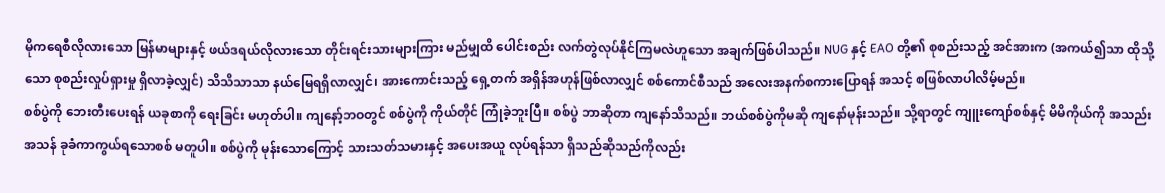မိုကရေစီလိုလားသော မြန်မာများနှင့် ဖယ်ဒရယ်လိုလားသော တိုင်းရင်းသားများကြား မည်မျှထိ ပေါင်းစည်း လက်တွဲလုပ်နိုင်ကြမလဲဟူသော အချက်ဖြစ်ပါသည်။ NUG နှင့် EAO တို့၏ စုစည်းသည့် အင်အားက (အကယ်၍သာ ထိုသို့သော စုစည်းလှုပ်ရှားမှု ရှိလာခဲ့လျှင်) သိသိသာသာ နယ်မြေရရှိလာလျှင်၊ အားကောင်းသည့် ရှေ့တက် အရှိန်အဟုန်ဖြစ်လာလျှင် စစ်ကောင်စီသည် အလေးအနက်စကားပြောရန် အသင့် စဖြစ်လာပါလိမ့်မည်။
စစ်ပွဲကို ဘေးတီးပေးရန် ယခုစာကို ရေးခြင်း မဟုတ်ပါ။ ကျနော့်ဘဝတွင် စစ်ပွဲကို ကိုယ်တိုင် ကြုံခဲ့ဘူးပြီ။ စစ်ပွဲ ဘာဆိုတာ ကျနော်သိသည်။ ဘယ်စစ်ပွဲကိုမဆို ကျနော်မုန်းသည်။ သို့ရာတွင် ကျူးကျော်စစ်နှင့် မိမိကိုယ်ကို အသည်းအသန် ခုခံကာကွယ်ရသောစစ် မတူပါ။ စစ်ပွဲကို မုန်းသောကြောင့် သားသတ်သမားနှင့် အပေးအယူ လုပ်ရန်သာ ရှိသည်ဆိုသည်ကိုလည်း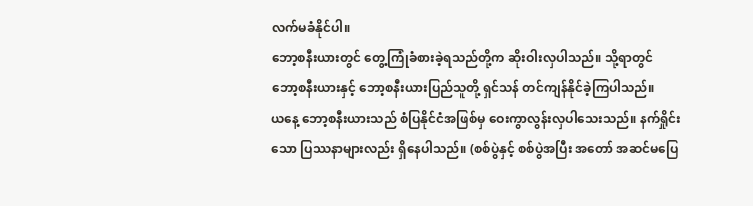လက်မခံနိုင်ပါ။
ဘော့စနီးယားတွင် တွေ့ကြုံခံစားခဲ့ရသည်တို့က ဆိုးဝါးလှပါသည်။ သို့ရာတွင် ဘော့စနီးယားနှင့် ဘော့စနီးယားပြည်သူတို့ ရှင်သန် တင်ကျန်နိုင်ခဲ့ကြပါသည်။
ယနေ့ ဘော့စနီးယားသည် စံပြနိုင်ငံအဖြစ်မှ ဝေးကွာလွန်းလှပါသေးသည်။ နက်ရှိုင်းသော ပြဿနာများလည်း ရှိနေပါသည်။ (စစ်ပွဲနှင့် စစ်ပွဲအပြီး အတော် အဆင်မပြေ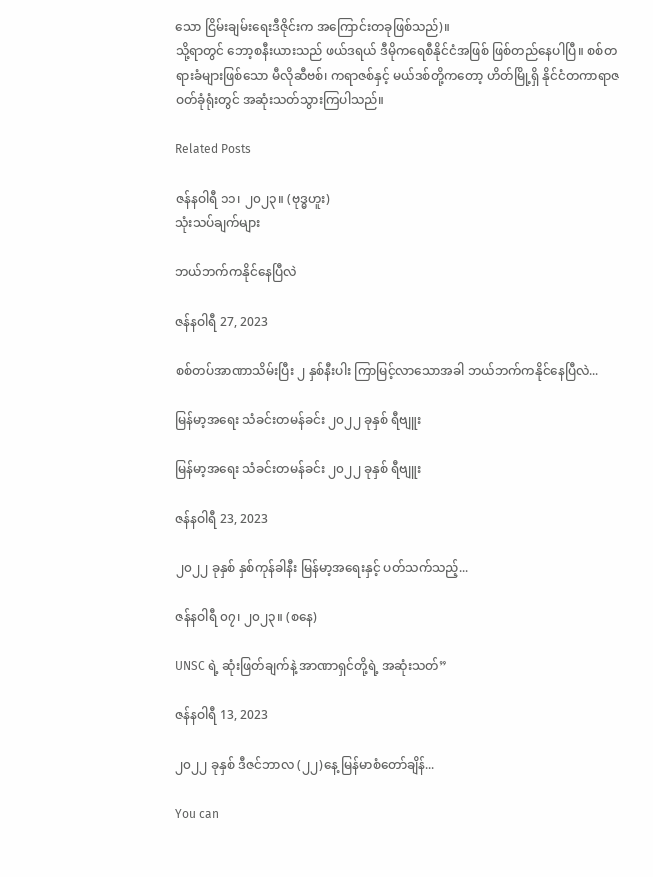သော ငြိမ်းချမ်းရေးဒီဇိုင်းက အကြောင်းတခုဖြစ်သည်)။
သို့ရာတွင် ဘော့စနီးယားသည် ဖယ်ဒရယ် ဒီမိုကရေစီနိုင်ငံအဖြစ် ဖြစ်တည်နေပါပြီ။ စစ်တရားခံများဖြစ်သော မီလိုဆီဗစ်၊ ကရာဇစ်နှင့် မယ်ဒစ်တို့ကတော့ ဟိတ်မြို့ရှိ နိုင်ငံတကာရာဇဝတ်ခုံရုံးတွင် အဆုံးသတ်သွားကြပါသည်။

Related Posts

ဇန်နဝါရီ ၁၁၊ ၂၀၂၃။ (ဗုဒ္ဓဟူး)
သုံးသပ်ချက်များ

ဘယ်ဘက်ကနိုင်နေပြီလဲ

ဇန်နဝါရီ 27, 2023

စစ်တပ်အာဏာသိမ်းပြီး ၂ နှစ်နီးပါး ကြာမြင့်လာသောအခါ ဘယ်ဘက်ကနိုင်နေပြီလဲ...

မြန်မာ့အရေး သံခင်းတမန်ခင်း ၂၀၂၂ ခုနှစ် ရီဗျူး

မြန်မာ့အရေး သံခင်းတမန်ခင်း ၂၀၂၂ ခုနှစ် ရီဗျူး

ဇန်နဝါရီ 23, 2023

၂၀၂၂ ခုနှစ် နှစ်ကုန်ခါနီး မြန်မာ့အရေးနှင့် ပတ်သက်သည့်...

ဇန်နဝါရီ ၀၇၊ ၂၀၂၃။ (စနေ)

UNSC ရဲ့ ဆုံးဖြတ်ချက်နဲ့ အာဏာရှင်တို့ရဲ့ အဆုံးသတ်”

ဇန်နဝါရီ 13, 2023

၂၀၂၂ ခုနှစ် ဒီဇင်ဘာလ (၂၂)နေ့ မြန်မာစံတော်ချိန်...

You can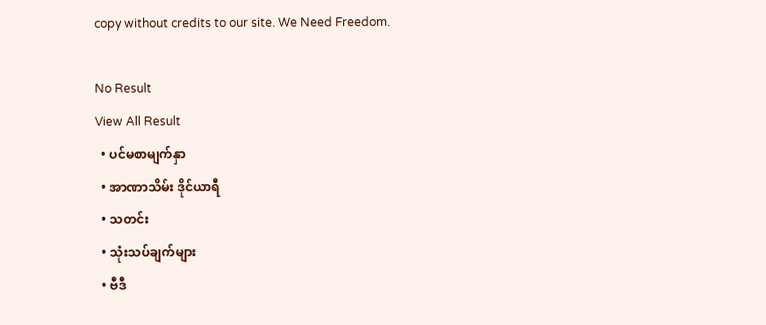copy without credits to our site. We Need Freedom.

No Result
View All Result
  • ပင်မစာမျက်နှာ
  • အာဏာသိမ်း ဒိုင်ယာရီ
  • သတင်း
  • သုံးသပ်ချက်များ
  • ဗီဒီ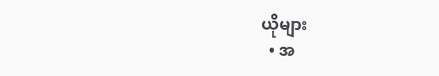ယိုများ
  • အ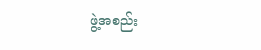ဖွဲ့အစည်း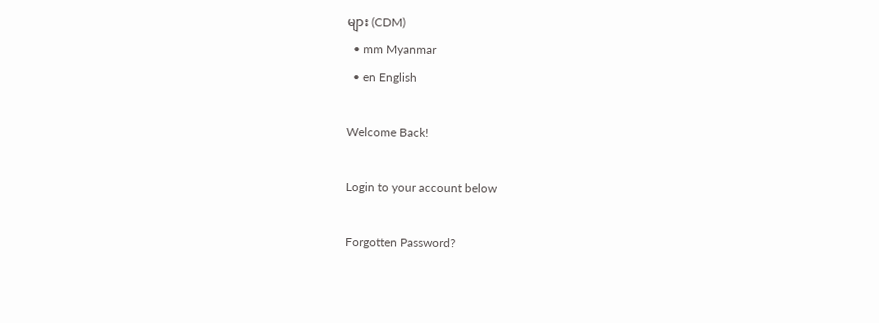များ (CDM)
  • mm Myanmar
  • en English

Welcome Back!

Login to your account below

Forgotten Password?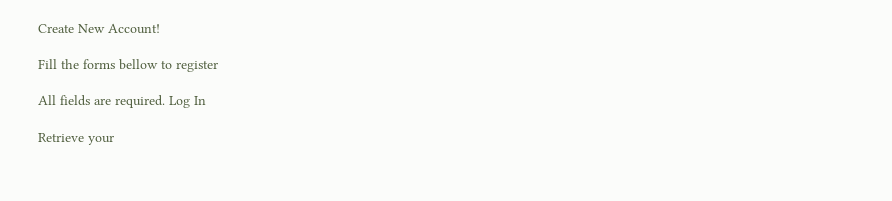Create New Account!

Fill the forms bellow to register

All fields are required. Log In

Retrieve your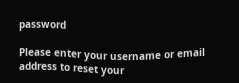password

Please enter your username or email address to reset your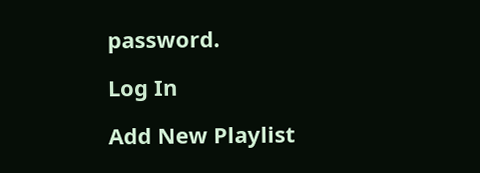password.

Log In

Add New Playlist